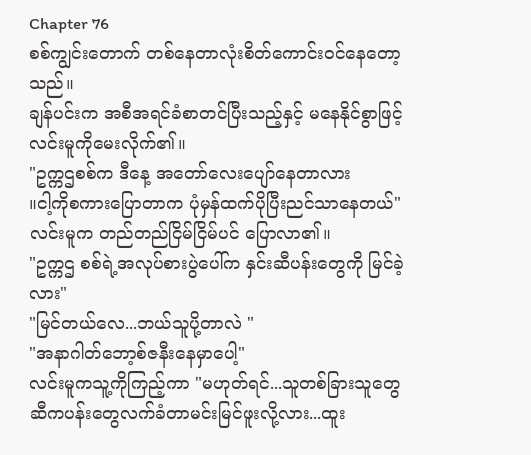Chapter 76
စစ်ကျွင်းတောက် တစ်နေတာလုံးစိတ်ကောင်းဝင်နေတော့သည်။
ချန်ပင်းက အစီအရင်ခံစာတင်ပြီးသည့်နှင့် မနေနိုင်စွာဖြင့် လင်းမူကိုမေးလိုက်၏။
"ဥက္ကဌစစ်က ဒီနေ့ အတော်လေးပျော်နေတာလား
။ငါ့ကိုစကားပြောတာက ပုံမှန်ထက်ပိုပြီးညင်သာနေတယ်"လင်းမူက တည်တည်ငြိမ်ငြိမ်ပင် ပြောလာ၏။
"ဥက္ကဌ စစ်ရဲ့အလုပ်စားပွဲပေါ်က နှင်းဆီပန်းတွေကို မြင်ခဲ့လား"
"မြင်တယ်လေ...ဘယ်သူပို့တာလဲ "
"အနာဂါတ်ဘော့စ်ဇနီးနေမှာပေါ့"
လင်းမူကသူ့ကိုကြည့်ကာ "မဟုတ်ရင်...သူတစ်ခြားသူတွေဆီကပန်းတွေလက်ခံတာမင်းမြင်ဖူးလို့လား...ထူး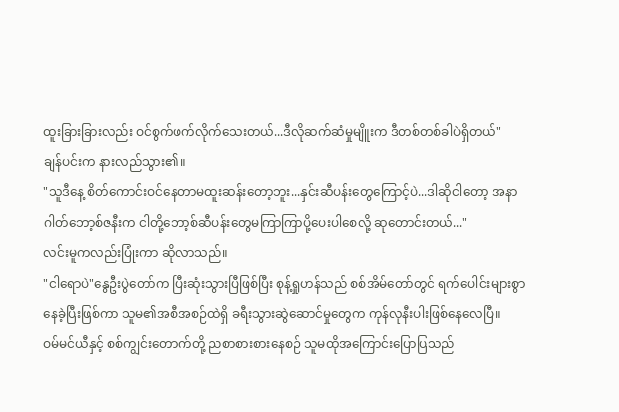ထူးခြားခြားလည်း ဝင်စွက်ဖက်လိုက်သေးတယ်...ဒီလိုဆက်ဆံမှုမျိူးက ဒီတစ်တစ်ခါပဲရှိတယ်"
ချန်ပင်းက နားလည်သွား၏။
"သူဒီနေ့ စိတ်ကောင်းဝင်နေတာမထူးဆန်းတော့ဘူး...နှင်းဆီပန်းတွေကြောင့်ပဲ...ဒါဆိုငါတော့ အနာဂါတ်ဘော့စ်ဇနီးက ငါတို့ဘော့စ်ဆီပန်းတွေမကြာကြာပို့ပေးပါစေလို့ ဆုတောင်းတယ်..."
လင်းမူကလည်းပြုံးကာ ဆိုလာသည်။
"ငါရောပဲ"နွေဦးပွဲတော်က ပြီးဆုံးသွားပြီဖြစ်ပြီး စုန့်ရှုဟန်သည် စစ်အိမ်တော်တွင် ရက်ပေါင်းများစွာနေခဲ့ပြီးဖြစ်ကာ သူမ၏အစီအစဉ်ထဲရှိ ခရီးသွားဆွဲဆောင်မှုတွေက ကုန်လုနီးပါးဖြစ်နေလေပြီ။
ဝမ်မင်ယီနှင့် စစ်ကျွင်းတောက်တို့ ညစာစားစားနေစဉ် သူမထိုအကြောင်းပြောပြသည်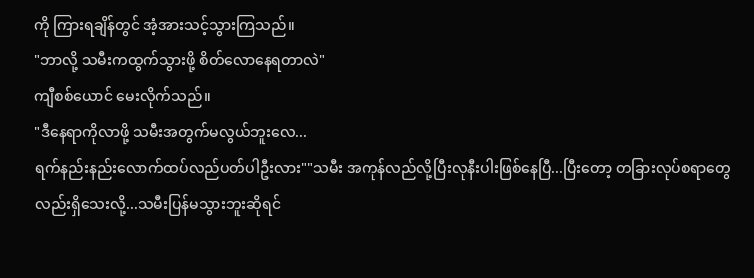ကို ကြားရချိန်တွင် အံ့အားသင့်သွားကြသည်။
"ဘာလို့ သမီးကထွက်သွားဖို့ စိတ်လောနေရတာလဲ"
ကျီစစ်ယောင် မေးလိုက်သည်။
"ဒီနေရာကိုလာဖို့ သမီးအတွက်မလွယ်ဘူးလေ...
ရက်နည်းနည်းလောက်ထပ်လည်ပတ်ပါဦးလား""သမီး အကုန်လည်လို့ပြီးလုနီးပါးဖြစ်နေပြီ...ပြီးတော့ တခြားလုပ်စရာတွေလည်းရှိသေးလို့...သမီးပြန်မသွားဘူးဆိုရင်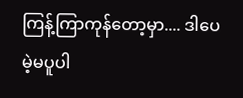ကြန့်ကြာကုန်တော့မှာ.... ဒါပေမဲ့မပူပါ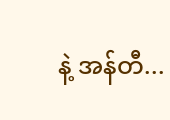နဲ့ အန်တီ...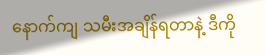နောက်ကျ သမီးအချိန်ရတာနဲ့ ဒီကို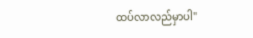ထပ်လာလည်မှာပါ"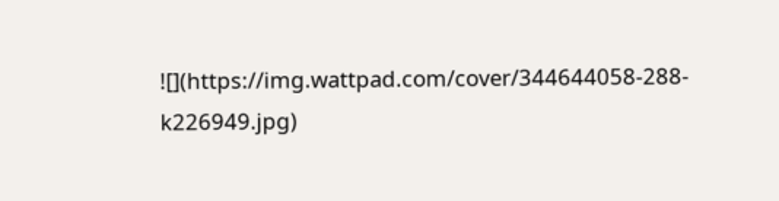![](https://img.wattpad.com/cover/344644058-288-k226949.jpg)